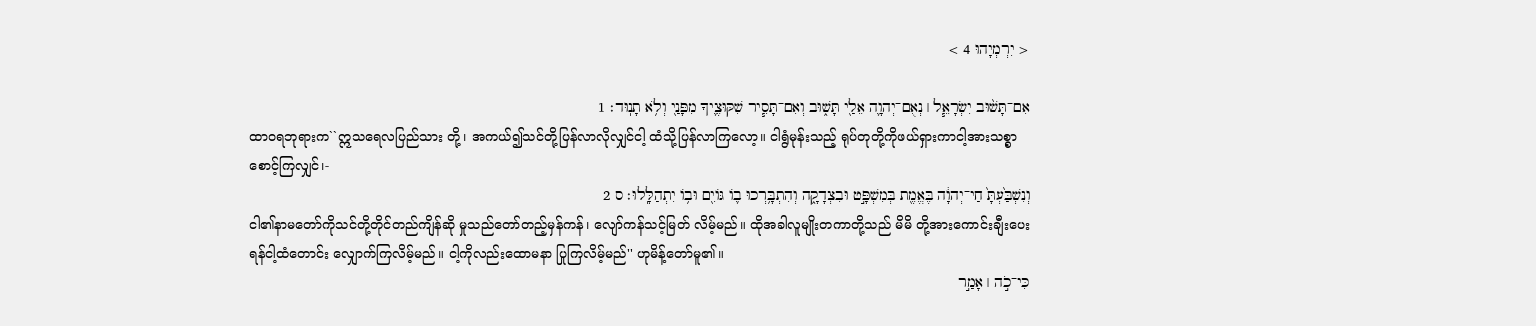< יִרְמְיָהוּ 4 >

אִם־תָּשׁ֨וּב יִשְׂרָאֵ֧ל ׀ נְאֻם־יְהוָ֛ה אֵלַ֖י תָּשׁ֑וּב וְאִם־תָּסִ֧יר שִׁקּוּצֶ֛יךָ מִפָּנַ֖י וְלֹ֥א תָנֽוּד׃ 1
ထာဝရဘုရားက``ဣသရေလပြည်သား တို့၊ အကယ်၍သင်တို့ပြန်လာလိုလျှင်ငါ့ ထံသို့ပြန်လာကြလော့။ ငါရွံမုန်းသည့် ရုပ်တုတို့ကိုဖယ်ရှားကာငါ့အားသစ္စာ စောင့်ကြလျှင်၊-
וְנִשְׁבַּ֙עְתָּ֙ חַי־יְהוָ֔ה בֶּאֱמֶ֖ת בְּמִשְׁפָּ֣ט וּבִצְדָקָ֑ה וְהִתְבָּ֥רְכוּ ב֛וֹ גּוֹיִ֖ם וּב֥וֹ יִתְהַלָּֽלוּ׃ ס 2
ငါ၏နာမတော်ကိုသင်တို့တိုင်တည်ကျိန်ဆို မှုသည်တော်တည့်မှန်ကန်၊ လျော်ကန်သင့်မြတ် လိမ့်မည်။ ထိုအခါလူမျိုးတကာတို့သည် မိမိ တို့အားကောင်းချီးပေးရန်ငါ့ထံတောင်း လျှောက်ကြလိမ့်မည်။ ငါ့ကိုလည်းထောမနာ ပြုကြလိမ့်မည်'' ဟုမိန့်တော်မူ၏။
כִּי־כֹ֣ה ׀ אָמַ֣ר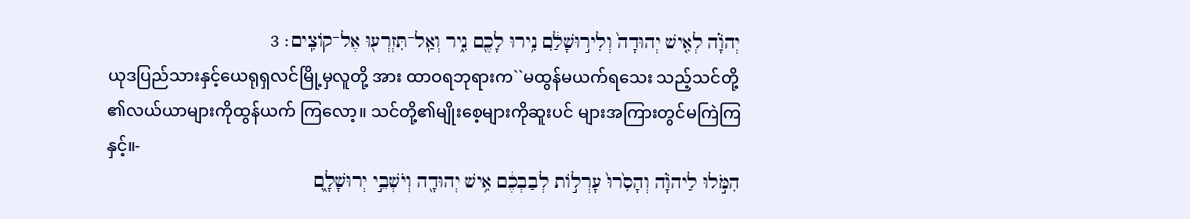יְהֹוָ֗ה לְאִ֤ישׁ יְהוּדָה֙ וְלִיר֣וּשָׁלִַ֔ם נִ֥ירוּ לָכֶ֖ם נִ֑יר וְאַֽל־תִּזְרְע֖וּ אֶל־קוֹצִֽים׃ 3
ယုဒပြည်သားနှင့်ယေရုရှလင်မြို့မှလူတို့ အား ထာဝရဘုရားက``မထွန်မယက်ရသေး သည့်သင်တို့၏လယ်ယာများကိုထွန်ယက် ကြလော့။ သင်တို့၏မျိုးစေ့များကိုဆူးပင် များအကြားတွင်မကြဲကြနှင့်။-
הִמֹּ֣לוּ לַיהֹוָ֗ה וְהָסִ֙רוּ֙ עָרְל֣וֹת לְבַבְכֶ֔ם אִ֥ישׁ יְהוּדָ֖ה וְיֹשְׁבֵ֣י יְרוּשָׁלִָ֑ם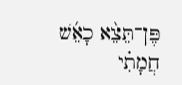פֶּן־תֵּצֵ֨א כָאֵ֜שׁ חֲמָתִ֗י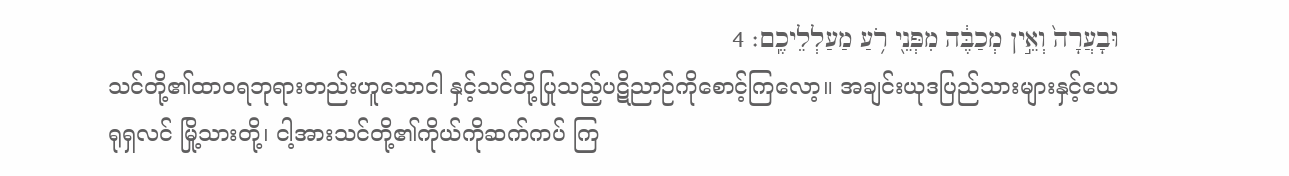וּבָעֲרָה֙ וְאֵ֣ין מְכַבֶּ֔ה מִפְּנֵ֖י רֹ֥עַ מַעַלְלֵיכֶֽם׃ 4
သင်တို့၏ထာဝရဘုရားတည်းဟူသောငါ နှင့်သင်တို့ပြုသည့်ပဋိညာဉ်ကိုစောင့်ကြလော့။ အချင်းယုဒပြည်သားများနှင့်ယေရုရှလင် မြို့သားတို့၊ ငါ့အားသင်တို့၏ကိုယ်ကိုဆက်ကပ် ကြ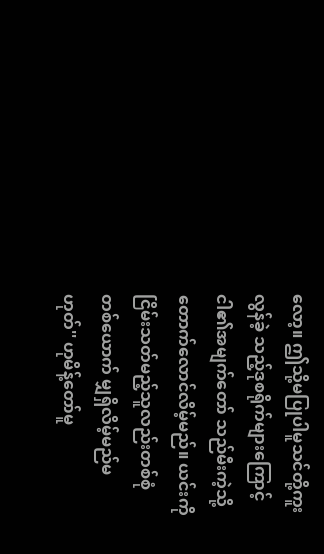လော့။ ဤသို့မပြုပါမူသင်တို့ကူးလွန်ခဲ့ သည့်ဒုစရိုက်များကြောင့် ငါ၏အမျက်တော် သည်မီးကဲ့သို့တောက်လောင်လိမ့်မည်။ ယင်းကို ငြိမ်းသတ်မည့်သူလည်းတစ်စုံတစ်ယောက် မျှရှိလိမ့်မည်မဟုတ်'' ဟုမိန့်တော်မူ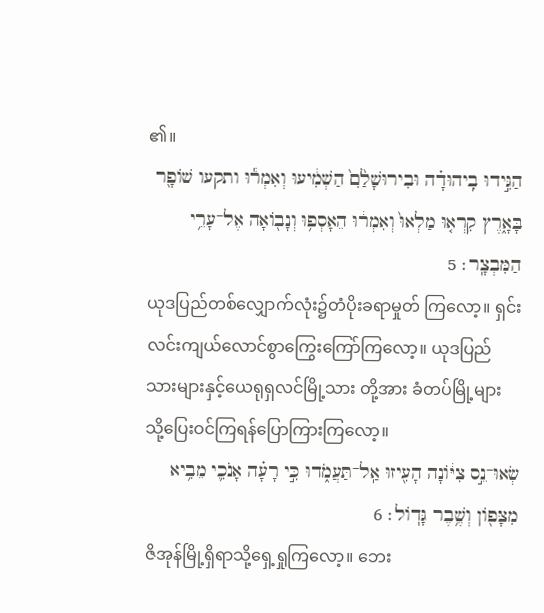၏။
הַגִּ֣ידוּ בִֽיהוּדָ֗ה וּבִירוּשָׁלִַ֙ם֙ הַשְׁמִ֔יעוּ וְאִמְר֕וּ ותקעו שׁוֹפָ֖ר בָּאָ֑רֶץ קִרְא֤וּ מַלְאוּ֙ וְאִמְר֔וּ הֵאָסְפ֥וּ וְנָב֖וֹאָה אֶל־עָרֵ֥י הַמִּבְצָֽר׃ 5
ယုဒပြည်တစ်လျှောက်လုံး၌တံပိုးခရာမှုတ် ကြလော့။ ရှင်းလင်းကျယ်လောင်စွာကြွေးကြော်ကြလော့။ ယုဒပြည်သားများနှင့်ယေရုရှလင်မြို့သား တို့အား ခံတပ်မြို့များသို့ပြေးဝင်ကြရန်ပြောကြားကြလော့။
שְׂאוּ־נֵ֣ס צִיּ֔וֹנָה הָעִ֖יזוּ אַֽל־תַּעֲמֹ֑דוּ כִּ֣י רָעָ֗ה אָנֹכִ֛י מֵבִ֥יא מִצָּפ֖וֹן וְשֶׁ֥בֶר גָּדֽוֹל׃ 6
ဇိအုန်မြို့ရှိရာသို့ရှေ့ရှုကြလော့။ ဘေး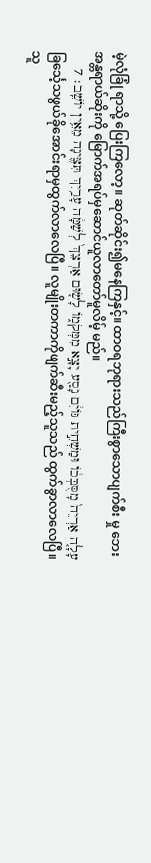မဲ့လုံခြုံ ရာသို့ ပြေးကြလော့။ ဆုတ်ဆိုင်း၍မနေကြနှင့်။ ထာဝရဘုရားသည်ကြီးစွာသောပျက်စီး မှု ဘေးအန္တရာယ်ဆိုးကို မြောက်အရပ်မှဆောင်ယူလာတော်မူလိမ့် မည်။
עָלָ֤ה אַרְיֵה֙ מִֽסֻּבְּכ֔וֹ וּמַשְׁחִ֣ית גּוֹיִ֔ם נָסַ֖ע יָצָ֣א מִמְּקֹמ֑וֹ לָשׂ֤וּם אַרְצֵךְ֙ לְשַׁמָּ֔ה עָרַ֥יִךְ תִּצֶּ֖ינָה מֵאֵ֥ין יוֹשֵֽׁב׃ 7
ခြင်္သေ့သဖွယ်ခိုအောင်းရာမှထွက်လာလေပြီ။ လူမျိုးတကာကိုဖျက်ဆီးမည့်သူသည် ထွက်ခွာလာလေပြီ။ သူ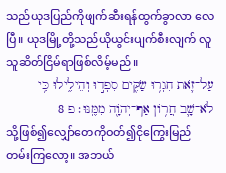သည်ယုဒပြည်ကိုဖျက်ဆီးရန်ထွက်ခွာလာ လေပြီ။ ယုဒမြို့တို့သည်ယိုယွင်းပျက်စီးလျက် လူသူဆိတ်ငြိမ်ရာဖြစ်လိမ့်မည်။
עַל־זֹ֛את חִגְר֥וּ שַׂקִּ֖ים סִפְד֣וּ וְהֵילִ֑ילוּ כִּ֥י לֹא־שָׁ֛ב חֲר֥וֹן אַף־יְהֹוָ֖ה מִמֶּֽנּוּ׃ פ 8
သို့ဖြစ်၍လျှော်တေကိုဝတ်၍ငိုကြွေးမြည် တမ်းကြလော့။ အဘယ်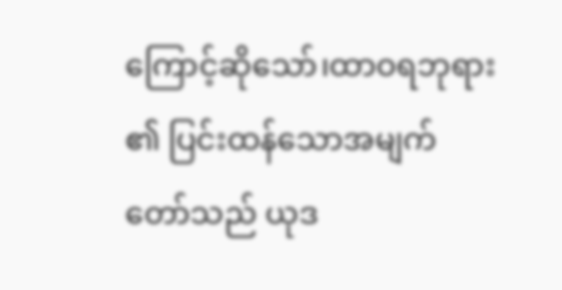ကြောင့်ဆိုသော်၊ထာဝရဘုရား၏ ပြင်းထန်သောအမျက်တော်သည် ယုဒ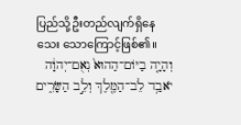ပြည်သို့ဦးတည်လျက်ရှိနေသေး သောကြောင့်ဖြစ်၏။
וְהָיָ֤ה בַיּוֹם־הַהוּא֙ נְאֻם־יְהוָ֔ה יֹאבַ֥ד לֵב־הַמֶּ֖לֶךְ וְלֵ֣ב הַשָּׂרִ֑ים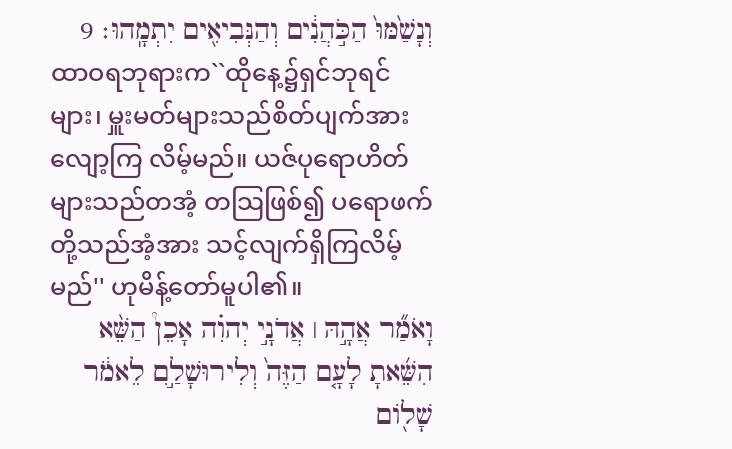וְנָשַׁ֙מּוּ֙ הַכֹּ֣הֲנִ֔ים וְהַנְּבִיאִ֖ים יִתְמָֽהוּ׃ 9
ထာဝရဘုရားက``ထိုနေ့၌ရှင်ဘုရင်များ၊ မှူးမတ်များသည်စိတ်ပျက်အားလျော့ကြ လိမ့်မည်။ ယဇ်ပုရောဟိတ်များသည်တအံ့ တသြဖြစ်၍ ပရောဖက်တို့သည်အံ့အား သင့်လျက်ရှိကြလိမ့်မည်'' ဟုမိန့်တော်မူပါ၏။
וָאֹמַ֞ר אֲהָ֣הּ ׀ אֲדֹנָ֣י יְהוִ֗ה אָכֵן֩ הַשֵּׁ֨א הִשֵּׁ֜אתָ לָעָ֤ם הַזֶּה֙ וְלִירוּשָׁלִַ֣ם לֵאמֹ֔ר שָׁל֖וֹם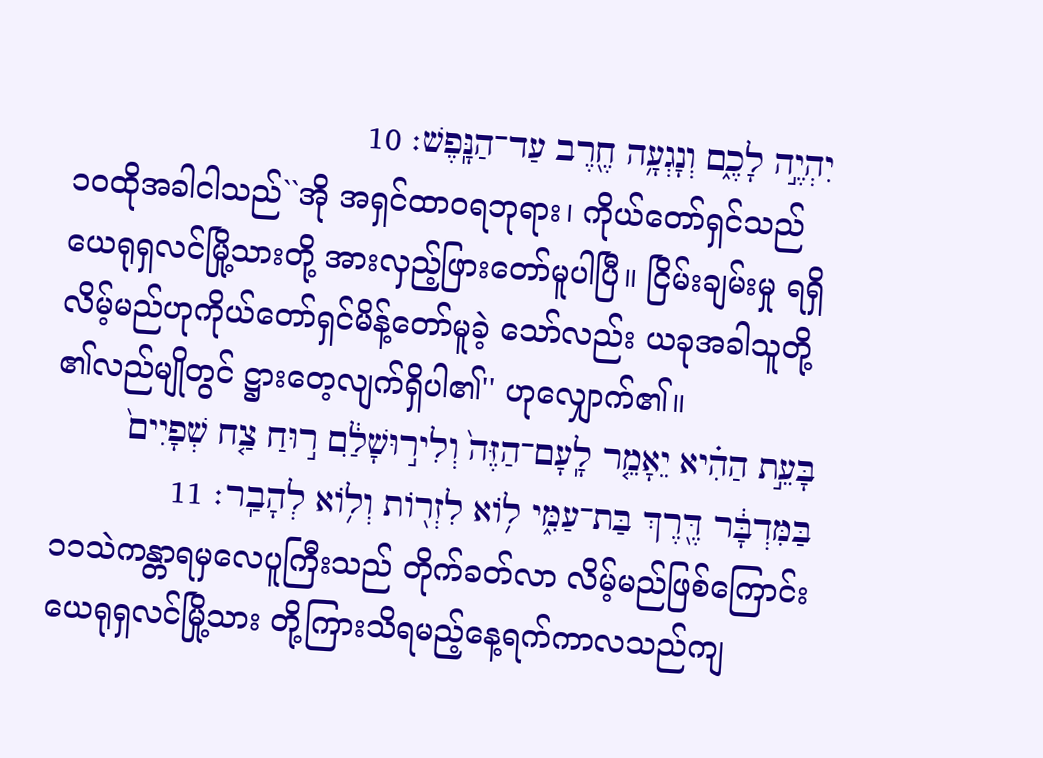יִהְיֶ֣ה לָכֶ֑ם וְנָגְעָ֥ה חֶ֖רֶב עַד־הַנָּֽפֶשׁ׃ 10
၁၀ထိုအခါငါသည်``အို အရှင်ထာဝရဘုရား၊ ကိုယ်တော်ရှင်သည်ယေရုရှလင်မြို့သားတို့ အားလှည့်ဖြားတော်မူပါပြီ။ ငြိမ်းချမ်းမှု ရရှိလိမ့်မည်ဟုကိုယ်တော်ရှင်မိန့်တော်မူခဲ့ သော်လည်း ယခုအခါသူတို့၏လည်မျိုတွင် ဋ္ဌားတေ့လျက်ရှိပါ၏'' ဟုလျှောက်၏။
בָּעֵ֣ת הַהִ֗יא יֵאָמֵ֤ר לָֽעָם־הַזֶּה֙ וְלִיר֣וּשָׁלִַ֔ם ר֣וּחַ צַ֤ח שְׁפָיִים֙ בַּמִּדְבָּ֔ר דֶּ֖רֶךְ בַּת־עַמִּ֑י ל֥וֹא לִזְר֖וֹת וְל֥וֹא לְהָבַֽר׃ 11
၁၁သဲကန္တာရမှလေပူကြီးသည် တိုက်ခတ်လာ လိမ့်မည်ဖြစ်ကြောင်းယေရုရှလင်မြို့သား တို့ကြားသိရမည့်နေ့ရက်ကာလသည်ကျ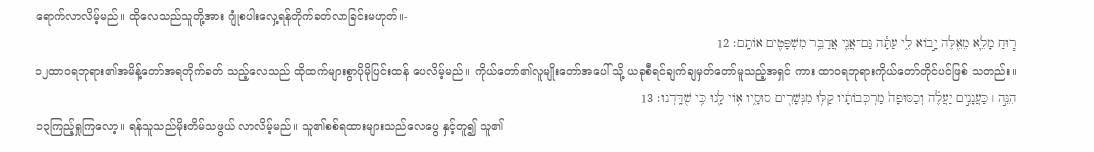ရောက်လာလိမ့်မည်။ ထိုလေသည်သူတို့အား ဂျုံစပါးလှေ့ရန်တိုက်ခတ်လာခြင်းမဟုတ်။-
ר֧וּחַ מָלֵ֛א מֵאֵ֖לֶּה יָ֣בוֹא לִ֑י עַתָּ֕ה גַּם־אֲנִ֛י אֲדַבֵּ֥ר מִשְׁפָּטִ֖ים אוֹתָֽם׃ 12
၁၂ထာဝရဘုရား၏အမိန့်တော်အရတိုက်ခတ် သည့်လေသည် ထိုထက်များစွာပိုမိုပြင်းထန် ပေလိမ့်မည်။ ကိုယ်တော်၏လူမျိုးတော်အပေါ် သို့ ယခုစီရင်ချက်ချမှတ်တော်မူသည့်အရှင် ကား ထာဝရဘုရားကိုယ်တော်တိုင်ပင်ဖြစ် သတည်း။
הִנֵּ֣ה ׀ כַּעֲנָנִ֣ים יַעֲלֶ֗ה וְכַסּוּפָה֙ מַרְכְּבוֹתָ֔יו קַלּ֥וּ מִנְּשָׁרִ֖ים סוּסָ֑יו א֥וֹי לָ֖נוּ כִּ֥י שֻׁדָּֽדְנוּ׃ 13
၁၃ကြည့်ရှုကြလော့။ ရန်သူသည်မိုးတိမ်သဖွယ် လာလိမ့်မည်။ သူ၏စစ်ရထားများသည်လေပွေ နှင့်တူ၍ သူ၏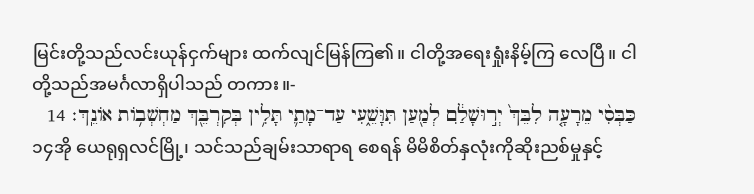မြင်းတို့သည်လင်းယုန်ငှက်များ ထက်လျင်မြန်ကြ၏။ ငါတို့အရေးရှုံးနိမ့်ကြ လေပြီ။ ငါတို့သည်အမင်္ဂလာရှိပါသည် တကား။-
כַּבְּסִ֨י מֵרָעָ֤ה לִבֵּךְ֙ יְר֣וּשָׁלִַ֔ם לְמַ֖עַן תִּוָּשֵׁ֑עִי עַד־מָתַ֛י תָּלִ֥ין בְּקִרְבֵּ֖ךְ מַחְשְׁב֥וֹת אוֹנֵֽךְ׃ 14
၁၄အို ယေရုရှလင်မြို့၊ သင်သည်ချမ်းသာရာရ စေရန် မိမိစိတ်နှလုံးကိုဆိုးညစ်မှုနှင့်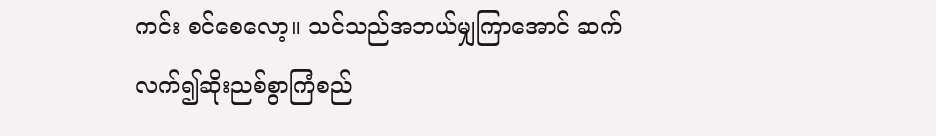ကင်း စင်စေလော့။ သင်သည်အဘယ်မျှကြာအောင် ဆက်လက်၍ဆိုးညစ်စွာကြံစည်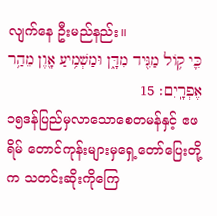လျက်နေ ဦးမည်နည်း။
כִּ֛י ק֥וֹל מַגִּ֖יד מִדָּ֑ן וּמַשְׁמִ֥יעַ אָ֖וֶן מֵהַ֥ר אֶפְרָֽיִם׃ 15
၁၅ဒန်ပြည်မှလာသောစေတမန်နှင့် ဧဖရိမ် တောင်ကုန်းများမှရှေ့တော်ပြေးတို့က သတင်းဆိုးကိုကြေ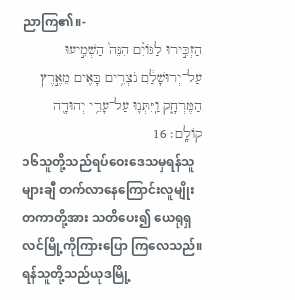ညာကြ၏။-
הַזְכִּ֣ירוּ לַגּוֹיִ֗ם הִנֵּה֙ הַשְׁמִ֣יעוּ עַל־יְרוּשָׁלִַ֔ם נֹצְרִ֥ים בָּאִ֖ים מֵאֶ֣רֶץ הַמֶּרְחָ֑ק וַֽיִּתְּנ֛וּ עַל־עָרֵ֥י יְהוּדָ֖ה קוֹלָֽם׃ 16
၁၆သူတို့သည်ရပ်ဝေးဒေသမှရန်သူများချီ တက်လာနေကြောင်းလူမျိုးတကာတို့အား သတိပေး၍ ယေရုရှလင်မြို့ကိုကြားပြော ကြလေသည်။ ရန်သူတို့သည်ယုဒမြို့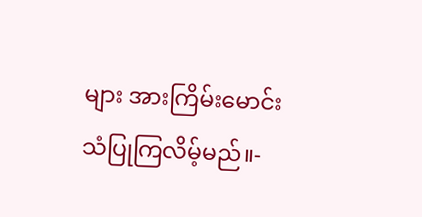များ အားကြိမ်းမောင်းသံပြုကြလိမ့်မည်။-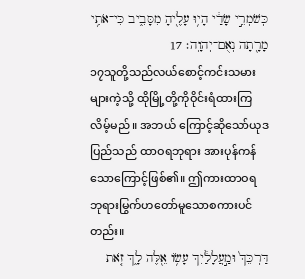כְּשֹׁמְרֵ֣י שָׂדַ֔י הָי֥וּ עָלֶ֖יהָ מִסָּבִ֑יב כִּי־אֹתִ֥י מָרָ֖תָה נְאֻם־יְהוָֽה׃ 17
၁၇သူတို့သည်လယ်စောင့်ကင်းသမားများကဲ့သို့ ထိုမြို့တို့ကိုဝိုင်းရံထားကြလိမ့်မည်။ အဘယ် ကြောင့်ဆိုသော်ယုဒပြည်သည် ထာဝရဘုရား အားပုန်ကန်သောကြောင့်ဖြစ်၏။ ဤကားထာဝရ ဘုရားမြွက်ဟတော်မူသောစကားပင်တည်း။
דַּרְכֵּךְ֙ וּמַ֣עֲלָלַ֔יִךְ עָשׂ֥וֹ אֵ֖לֶּה לָ֑ךְ זֹ֤את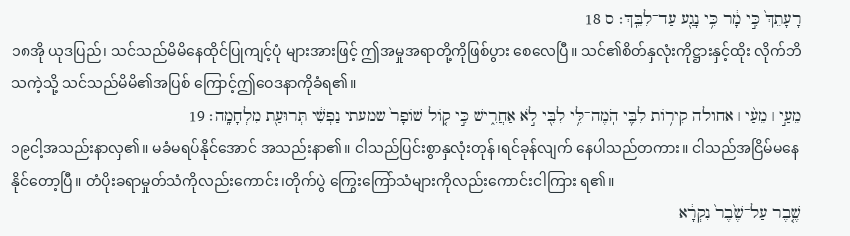רָעָתֵךְ֙ כִּ֣י מָ֔ר כִּ֥י נָגַ֖ע עַד־לִבֵּֽךְ׃ ס 18
၁၈အို ယုဒပြည်၊ သင်သည်မိမိနေထိုင်ပြုကျင့်ပုံ များအားဖြင့် ဤအမှုအရာတို့ကိုဖြစ်ပွား စေလေပြီ။ သင်၏စိတ်နှလုံးကိုဋ္ဌားနှင့်ထိုး လိုက်ဘိသကဲ့သို့ သင်သည်မိမိ၏အပြစ် ကြောင့်ဤဝေဒနာကိုခံရ၏။
מֵעַ֣י ׀ מֵעַ֨י ׀ אחולה קִיר֥וֹת לִבִּ֛י הֹֽמֶה־לִּ֥י לִבִּ֖י לֹ֣א אַחֲרִ֑ישׁ כִּ֣י ק֤וֹל שׁוֹפָר֙ שמעתי נַפְשִׁ֔י תְּרוּעַ֖ת מִלְחָמָֽה׃ 19
၁၉ငါ့အသည်းနာလှ၏။ မခံမရပ်နိုင်အောင် အသည်းနာ၏။ ငါသည်ပြင်းစွာနှလုံးတုန်၊ရင်ခုန်လျက် နေပါသည်တကား။ ငါသည်အငြိမ်မနေနိုင်တော့ပြီ။ တံပိုးခရာမှုတ်သံကိုလည်းကောင်း၊တိုက်ပွဲ ကြွေးကြော်သံများကိုလည်းကောင်းငါကြား ရ၏။
שֶׁ֤בֶר עַל־שֶׁ֙בֶר֙ נִקְרָ֔א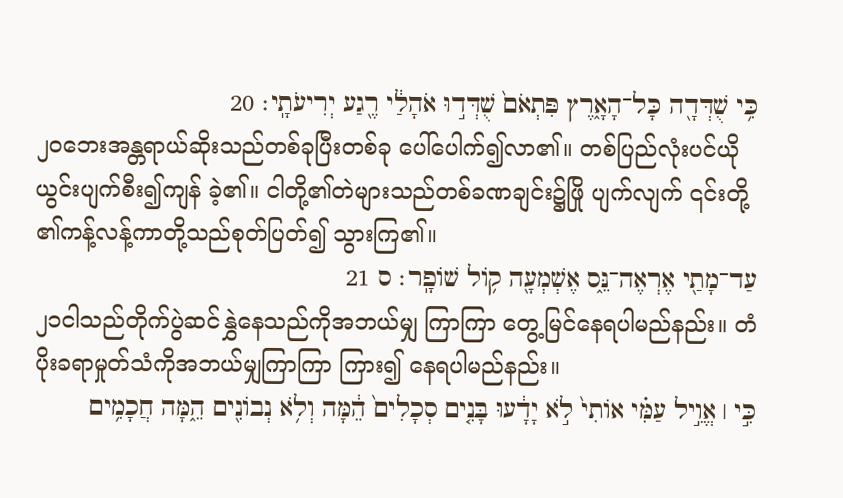כִּ֥י שֻׁדְּדָ֖ה כָּל־הָאָ֑רֶץ פִּתְאֹם֙ שֻׁדְּד֣וּ אֹהָלַ֔י רֶ֖גַע יְרִיעֹתָֽי׃ 20
၂၀ဘေးအန္တရာယ်ဆိုးသည်တစ်ခုပြီးတစ်ခု ပေါ်ပေါက်၍လာ၏။ တစ်ပြည်လုံးပင်ယိုယွင်းပျက်စီး၍ကျန် ခဲ့၏။ ငါတို့၏တဲများသည်တစ်ခဏချင်း၌ဖြို ပျက်လျက် ၎င်းတို့၏ကန့်လန့်ကာတို့သည်စုတ်ပြတ်၍ သွားကြ၏။
עַד־מָתַ֖י אֶרְאֶה־נֵּ֑ס אֶשְׁמְעָ֖ה ק֥וֹל שׁוֹפָֽר׃ ס 21
၂၁ငါသည်တိုက်ပွဲဆင်နွှဲနေသည်ကိုအဘယ်မျှ ကြာကြာ တွေ့မြင်နေရပါမည်နည်း။ တံပိုးခရာမှုတ်သံကိုအဘယ်မျှကြာကြာ ကြား၍ နေရပါမည်နည်း။
כִּ֣י ׀ אֱוִ֣יל עַמִּ֗י אוֹתִי֙ לֹ֣א יָדָ֔עוּ בָּנִ֤ים סְכָלִים֙ הֵ֔מָּה וְלֹ֥א נְבוֹנִ֖ים הֵ֑מָּה חֲכָמִ֥ים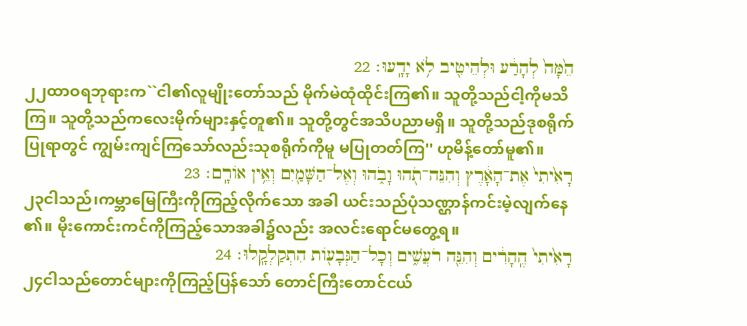הֵ֙מָּה֙ לְהָרַ֔ע וּלְהֵיטִ֖יב לֹ֥א יָדָֽעוּ׃ 22
၂၂ထာဝရဘုရားက``ငါ၏လူမျိုးတော်သည် မိုက်မဲထုံထိုင်းကြ၏။ သူတို့သည်ငါ့ကိုမသိ ကြ။ သူတို့သည်ကလေးမိုက်များနှင့်တူ၏။ သူတို့တွင်အသိပညာမရှိ။ သူတို့သည်ဒုစရိုက်ပြုရာတွင် ကျွမ်းကျင်ကြသော်လည်းသုစရိုက်ကိုမူ မပြုတတ်ကြ'' ဟုမိန့်တော်မူ၏။
רָאִ֙יתִי֙ אֶת־הָאָ֔רֶץ וְהִנֵּה־תֹ֖הוּ וָבֹ֑הוּ וְאֶל־הַשָּׁמַ֖יִם וְאֵ֥ין אוֹרָֽם׃ 23
၂၃ငါသည်၊ကမ္ဘာမြေကြီးကိုကြည့်လိုက်သော အခါ ယင်းသည်ပုံသဏ္ဌာန်ကင်းမဲ့လျက်နေ၏။ မိုးကောင်းကင်ကိုကြည့်သောအခါ၌လည်း အလင်းရောင်မတွေ့ရ။
רָאִ֙יתִי֙ הֶֽהָרִ֔ים וְהִנֵּ֖ה רֹעֲשִׁ֑ים וְכָל־הַגְּבָע֖וֹת הִתְקַלְקָֽלוּ׃ 24
၂၄ငါသည်တောင်များကိုကြည့်ပြန်သော် တောင်ကြီးတောင်ငယ်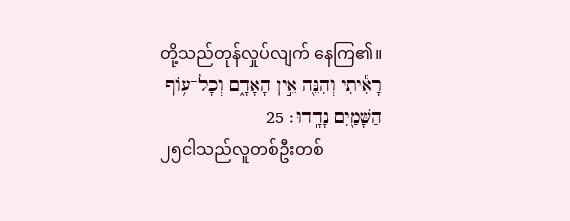တို့သည်တုန်လှုပ်လျက် နေကြ၏။
רָאִ֕יתִי וְהִנֵּ֖ה אֵ֣ין הָאָדָ֑ם וְכָל־ע֥וֹף הַשָּׁמַ֖יִם נָדָֽדוּ׃ 25
၂၅ငါသည်လူတစ်ဦးတစ်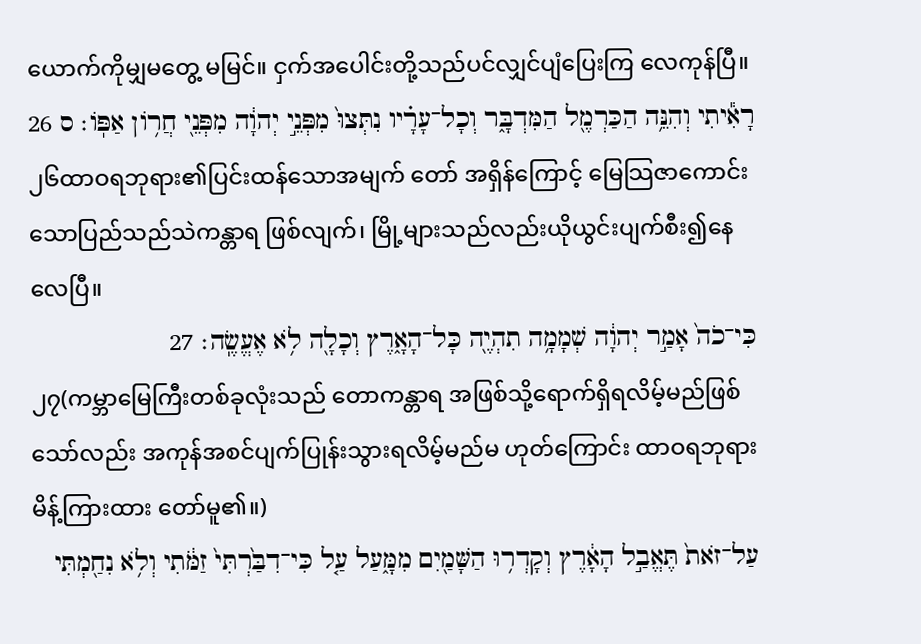ယောက်ကိုမျှမတွေ့ မမြင်။ ငှက်အပေါင်းတို့သည်ပင်လျှင်ပျံပြေးကြ လေကုန်ပြီ။
רָאִ֕יתִי וְהִנֵּ֥ה הַכַּרְמֶ֖ל הַמִּדְבָּ֑ר וְכָל־עָרָ֗יו נִתְּצוּ֙ מִפְּנֵ֣י יְהוָ֔ה מִפְּנֵ֖י חֲר֥וֹן אַפּֽוֹ׃ ס 26
၂၆ထာဝရဘုရား၏ပြင်းထန်သောအမျက် တော် အရှိန်ကြောင့် မြေသြဇာကောင်းသောပြည်သည်သဲကန္တာရ ဖြစ်လျက်၊ မြို့များသည်လည်းယိုယွင်းပျက်စီး၍နေလေပြီ။
כִּי־כֹה֙ אָמַ֣ר יְהוָ֔ה שְׁמָמָ֥ה תִהְיֶ֖ה כָּל־הָאָ֑רֶץ וְכָלָ֖ה לֹ֥א אֶעֱשֶֽׂה׃ 27
၂၇(ကမ္ဘာမြေကြီးတစ်ခုလုံးသည် တောကန္တာရ အဖြစ်သို့ရောက်ရှိရလိမ့်မည်ဖြစ်သော်လည်း အကုန်အစင်ပျက်ပြုန်းသွားရလိမ့်မည်မ ဟုတ်ကြောင်း ထာဝရဘုရားမိန့်ကြားထား တော်မူ၏။)
עַל־זֹאת֙ תֶּאֱבַ֣ל הָאָ֔רֶץ וְקָדְר֥וּ הַשָּׁמַ֖יִם מִמָּ֑עַל עַ֤ל כִּי־דִבַּ֙רְתִּי֙ זַמֹּ֔תִי וְלֹ֥א נִחַ֖מְתִּי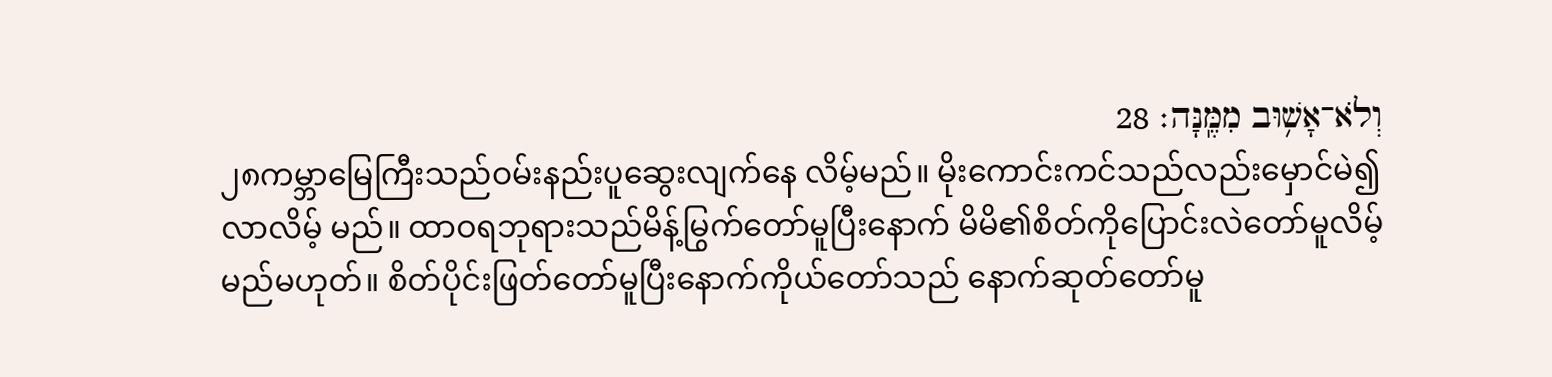וְלֹא־אָשׁ֥וּב מִמֶּֽנָּה׃ 28
၂၈ကမ္ဘာမြေကြီးသည်ဝမ်းနည်းပူဆွေးလျက်နေ လိမ့်မည်။ မိုးကောင်းကင်သည်လည်းမှောင်မဲ၍လာလိမ့် မည်။ ထာဝရဘုရားသည်မိန့်မြွက်တော်မူပြီးနောက် မိမိ၏စိတ်ကိုပြောင်းလဲတော်မူလိမ့်မည်မဟုတ်။ စိတ်ပိုင်းဖြတ်တော်မူပြီးနောက်ကိုယ်တော်သည် နောက်ဆုတ်တော်မူ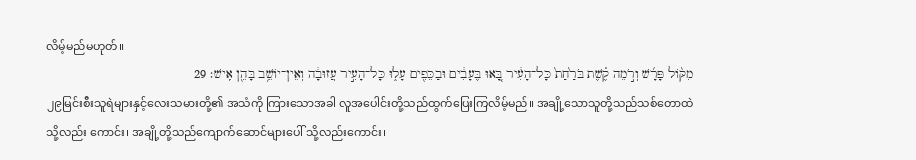လိမ့်မည်မဟုတ်။
מִקּ֨וֹל פָּרָ֜שׁ וְרֹ֣מֵה קֶ֗שֶׁת בֹּרַ֙חַת֙ כָּל־הָעִ֔יר בָּ֚אוּ בֶּעָבִ֔ים וּבַכֵּפִ֖ים עָל֑וּ כָּל־הָעִ֣יר עֲזוּבָ֔ה וְאֵין־יוֹשֵׁ֥ב בָּהֵ֖ן אִֽישׁ׃ 29
၂၉မြင်းစီးသူရဲများနှင့်လေးသမားတို့၏ အသံကို ကြားသောအခါ လူအပေါင်းတို့သည်ထွက်ပြေးကြလိမ့်မည်။ အချို့သောသူတို့သည်သစ်တောထဲသို့လည်း ကောင်း၊ အချို့တို့သည်ကျောက်ဆောင်များပေါ် သို့လည်းကောင်း၊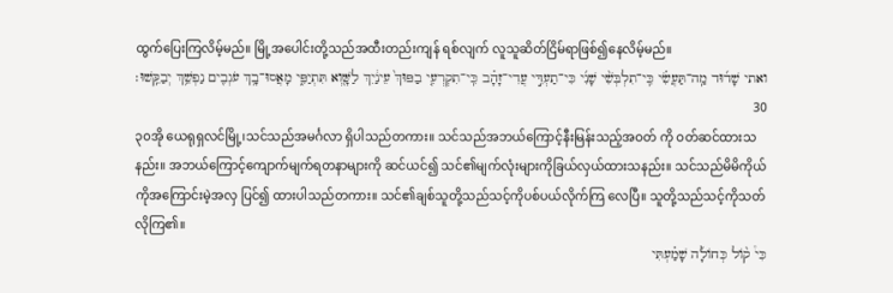ထွက်ပြေးကြလိမ့်မည်။ မြို့အပေါင်းတို့သည်အထီးတည်းကျန် ရစ်လျက် လူသူဆိတ်ငြိမ်ရာဖြစ်၍နေလိမ့်မည်။
ואתי שָׁד֜וּד מַֽה־תַּעֲשִׂ֗י כִּֽי־תִלְבְּשִׁ֨י שָׁנִ֜י כִּי־תַעְדִּ֣י עֲדִי־זָהָ֗ב כִּֽי־תִקְרְעִ֤י בַפּוּךְ֙ עֵינַ֔יִךְ לַשָּׁ֖וְא תִּתְיַפִּ֑י מָאֲסוּ־בָ֥ךְ עֹגְבִ֖ים נַפְשֵׁ֥ךְ יְבַקֵּֽשׁוּ׃ 30
၃၀အို ယေရုရှလင်မြို့၊သင်သည်အမင်္ဂလာ ရှိပါသည်တကား။ သင်သည်အဘယ်ကြောင့်နီးမြန်းသည့်အဝတ် ကို ဝတ်ဆင်ထားသနည်း။ အဘယ်ကြောင့်ကျောက်မျက်ရတနာများကို ဆင်ယင်၍ သင်၏မျက်လုံးများကိုခြယ်လှယ်ထားသနည်း။ သင်သည်မိမိကိုယ်ကိုအကြောင်းမဲ့အလှ ပြင်၍ ထားပါသည်တကား။ သင်၏ချစ်သူတို့သည်သင့်ကိုပစ်ပယ်လိုက်ကြ လေပြီ။ သူတို့သည်သင့်ကိုသတ်လိုကြ၏။
כִּי֩ ק֨וֹל כְּחוֹלָ֜ה שָׁמַ֗עְתִּי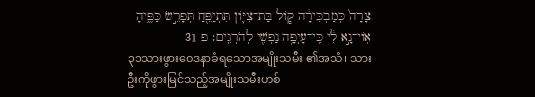צָרָה֙ כְּמַבְכִּירָ֔ה ק֧וֹל בַּת־צִיּ֛וֹן תִּתְיַפֵּ֖חַ תְּפָרֵ֣שׂ כַּפֶּ֑יהָ אֽוֹי־נָ֣א לִ֔י כִּֽי־עָיְפָ֥ה נַפְשִׁ֖י לְהֹרְגִֽים׃ פ 31
၃၁သားဖွားဝေဒနာခံရသောအမျိုးသမီး ၏အသံ၊ သားဦးကိုဖွားမြင်သည့်အမျိုးသမီးဟစ်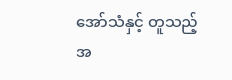အော်သံနှင့် တူသည့်အ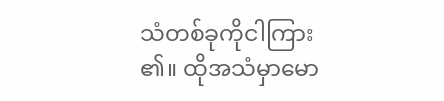သံတစ်ခုကိုငါကြား၏။ ထိုအသံမှာမော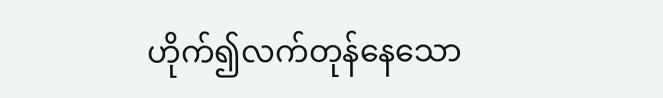ဟိုက်၍လက်တုန်နေသော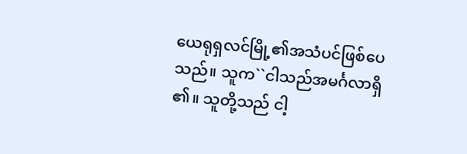ယေရုရှလင်မြို့၏အသံပင်ဖြစ်ပေသည်။ သူက``ငါသည်အမင်္ဂလာရှိ၏။ သူတို့သည် ငါ့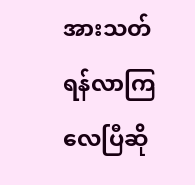အားသတ်ရန်လာကြလေပြီဆို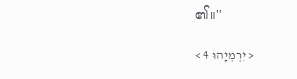၏။''

< יִרְמְיָהוּ 4 >